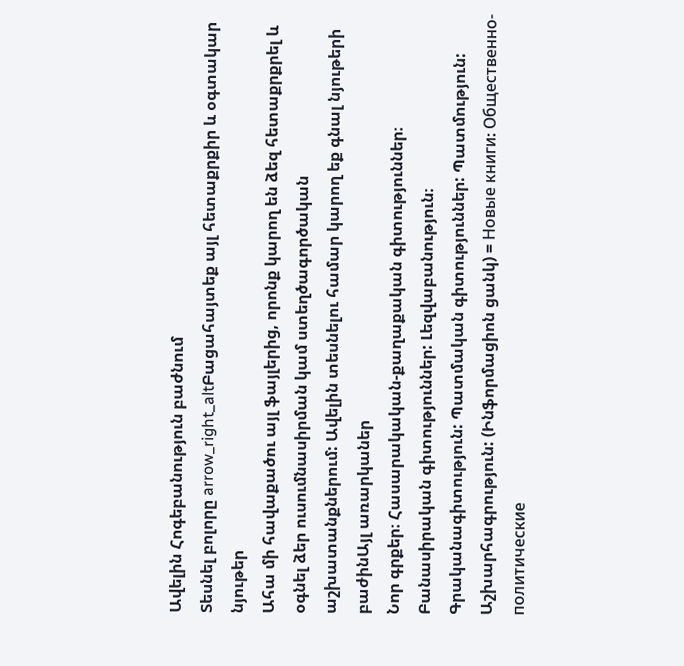Ավելին Հոգեբանություն բաժնում
Տեսնել բոլորը arrow_right_altԲացահայտեք այլ հետաքրքիր և օգտակար նյութեր
Ահա մի հավաքածու այլ ֆայլերից, որոնք կարող են ձեզ հետաքրքրել և օգնել ձեր ուսումնասիրման կամ ստեղծագործական աշխատանքներում: Ավելին տեսնելու համար կարող եք գնալ նյութերի բաժինԱյլ առարկաներ
Նոր գրքեր։ Հասարակական-քաղաքական գիտություններ։ Բանասիրական գիտություններ: Լեզվաբանություն։ Գրականագիտություն: Պատմական գիտություններ: Պատմություն: Աշխարհագրություն: (Ինֆորմացիոն ցանկ) = Новые книги։ Общественно-политические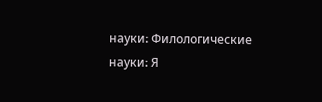науки։ Филологические науки։ Я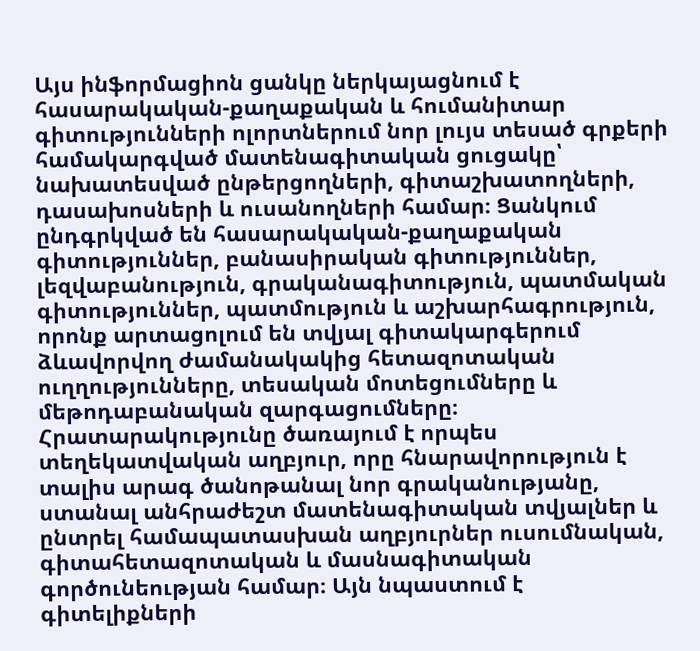Այս ինֆորմացիոն ցանկը ներկայացնում է հասարակական-քաղաքական և հումանիտար գիտությունների ոլորտներում նոր լույս տեսած գրքերի համակարգված մատենագիտական ցուցակը՝ նախատեսված ընթերցողների, գիտաշխատողների, դասախոսների և ուսանողների համար։ Ցանկում ընդգրկված են հասարակական-քաղաքական գիտություններ, բանասիրական գիտություններ, լեզվաբանություն, գրականագիտություն, պատմական գիտություններ, պատմություն և աշխարհագրություն, որոնք արտացոլում են տվյալ գիտակարգերում ձևավորվող ժամանակակից հետազոտական ուղղությունները, տեսական մոտեցումները և մեթոդաբանական զարգացումները։ Հրատարակությունը ծառայում է որպես տեղեկատվական աղբյուր, որը հնարավորություն է տալիս արագ ծանոթանալ նոր գրականությանը, ստանալ անհրաժեշտ մատենագիտական տվյալներ և ընտրել համապատասխան աղբյուրներ ուսումնական, գիտահետազոտական և մասնագիտական գործունեության համար։ Այն նպաստում է գիտելիքների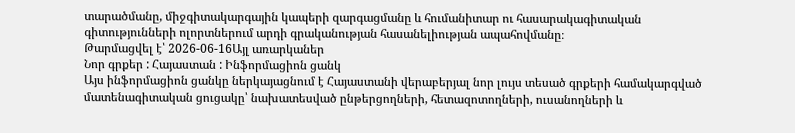տարածմանը, միջգիտակարգային կապերի զարգացմանը և հումանիտար ու հասարակագիտական գիտությունների ոլորտներում արդի գրականության հասանելիության ապահովմանը։
Թարմացվել է՝ 2026-06-16Այլ առարկաներ
Նոր գրքեր : Հայաստան : Ինֆորմացիոն ցանկ
Այս ինֆորմացիոն ցանկը ներկայացնում է Հայաստանի վերաբերյալ նոր լույս տեսած գրքերի համակարգված մատենագիտական ցուցակը՝ նախատեսված ընթերցողների, հետազոտողների, ուսանողների և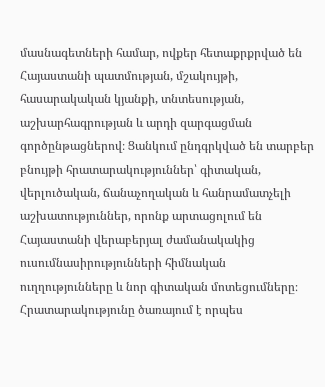մասնագետների համար, ովքեր հետաքրքրված են Հայաստանի պատմության, մշակույթի, հասարակական կյանքի, տնտեսության, աշխարհագրության և արդի զարգացման գործընթացներով։ Ցանկում ընդգրկված են տարբեր բնույթի հրատարակություններ՝ գիտական, վերլուծական, ճանաչողական և հանրամատչելի աշխատություններ, որոնք արտացոլում են Հայաստանի վերաբերյալ ժամանակակից ուսումնասիրությունների հիմնական ուղղությունները և նոր գիտական մոտեցումները։ Հրատարակությունը ծառայում է որպես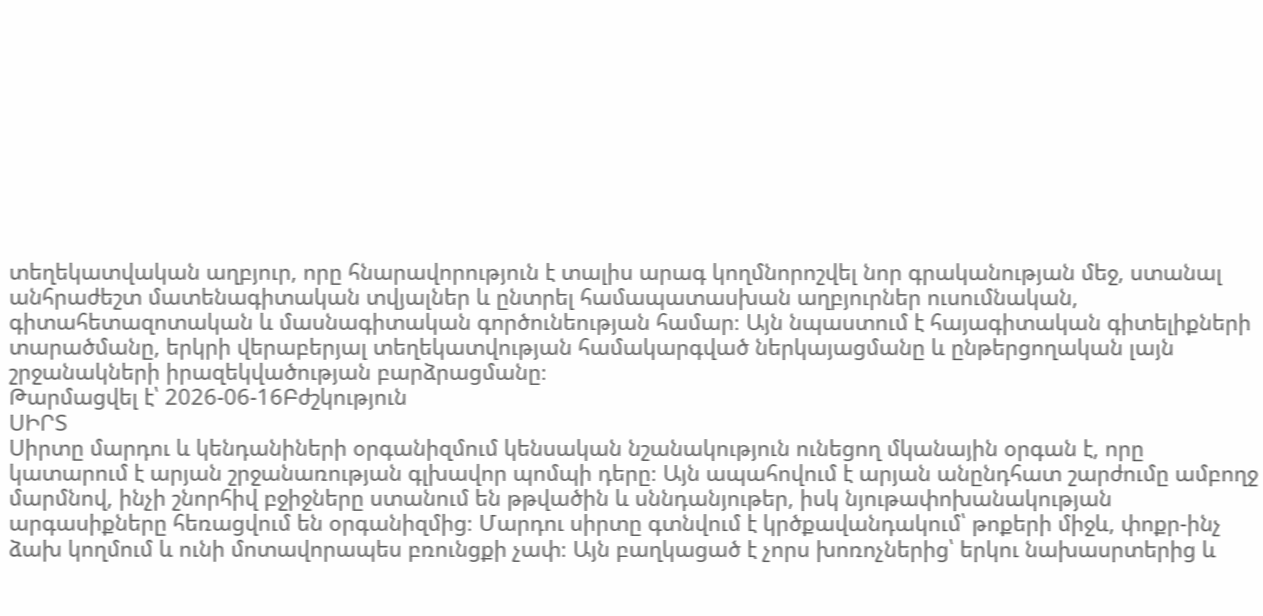տեղեկատվական աղբյուր, որը հնարավորություն է տալիս արագ կողմնորոշվել նոր գրականության մեջ, ստանալ անհրաժեշտ մատենագիտական տվյալներ և ընտրել համապատասխան աղբյուրներ ուսումնական, գիտահետազոտական և մասնագիտական գործունեության համար։ Այն նպաստում է հայագիտական գիտելիքների տարածմանը, երկրի վերաբերյալ տեղեկատվության համակարգված ներկայացմանը և ընթերցողական լայն շրջանակների իրազեկվածության բարձրացմանը։
Թարմացվել է՝ 2026-06-16Բժշկություն
ՍԻՐՏ
Սիրտը մարդու և կենդանիների օրգանիզմում կենսական նշանակություն ունեցող մկանային օրգան է, որը կատարում է արյան շրջանառության գլխավոր պոմպի դերը։ Այն ապահովում է արյան անընդհատ շարժումը ամբողջ մարմնով, ինչի շնորհիվ բջիջները ստանում են թթվածին և սննդանյութեր, իսկ նյութափոխանակության արգասիքները հեռացվում են օրգանիզմից։ Մարդու սիրտը գտնվում է կրծքավանդակում՝ թոքերի միջև, փոքր-ինչ ձախ կողմում և ունի մոտավորապես բռունցքի չափ։ Այն բաղկացած է չորս խոռոչներից՝ երկու նախասրտերից և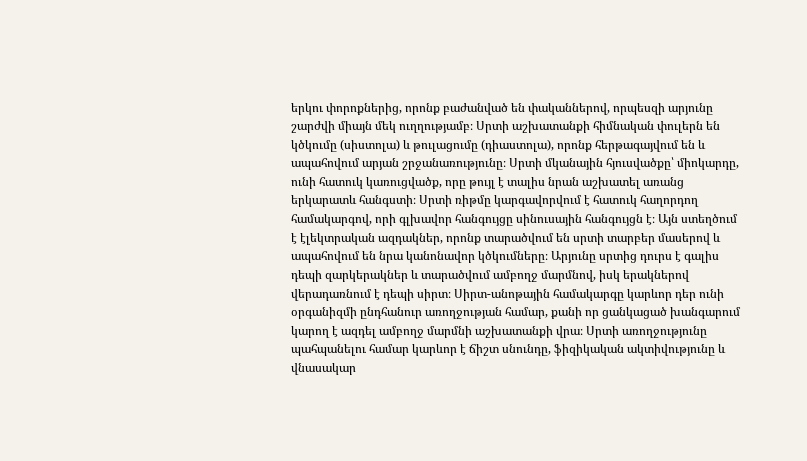երկու փորոքներից, որոնք բաժանված են փականներով, որպեսզի արյունը շարժվի միայն մեկ ուղղությամբ։ Սրտի աշխատանքի հիմնական փուլերն են կծկումը (սիստոլա) և թուլացումը (դիաստոլա), որոնք հերթագայվում են և ապահովում արյան շրջանառությունը։ Սրտի մկանային հյուսվածքը՝ միոկարդը, ունի հատուկ կառուցվածք, որը թույլ է տալիս նրան աշխատել առանց երկարատև հանգստի։ Սրտի ռիթմը կարգավորվում է հատուկ հաղորդող համակարգով, որի գլխավոր հանգույցը սինուսային հանգույցն է։ Այն ստեղծում է էլեկտրական ազդակներ, որոնք տարածվում են սրտի տարբեր մասերով և ապահովում են նրա կանոնավոր կծկումները։ Արյունը սրտից դուրս է գալիս դեպի զարկերակներ և տարածվում ամբողջ մարմնով, իսկ երակներով վերադառնում է դեպի սիրտ։ Սիրտ-անոթային համակարգը կարևոր դեր ունի օրգանիզմի ընդհանուր առողջության համար, քանի որ ցանկացած խանգարում կարող է ազդել ամբողջ մարմնի աշխատանքի վրա։ Սրտի առողջությունը պահպանելու համար կարևոր է ճիշտ սնունդը, ֆիզիկական ակտիվությունը և վնասակար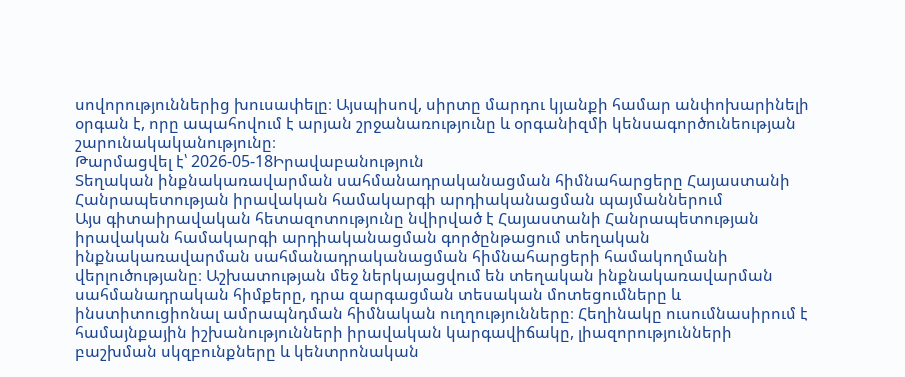սովորություններից խուսափելը։ Այսպիսով, սիրտը մարդու կյանքի համար անփոխարինելի օրգան է, որը ապահովում է արյան շրջանառությունը և օրգանիզմի կենսագործունեության շարունակականությունը։
Թարմացվել է՝ 2026-05-18Իրավաբանություն
Տեղական ինքնակառավարման սահմանադրականացման հիմնահարցերը Հայաստանի Հանրապետության իրավական համակարգի արդիականացման պայմաններում
Այս գիտաիրավական հետազոտությունը նվիրված է Հայաստանի Հանրապետության իրավական համակարգի արդիականացման գործընթացում տեղական ինքնակառավարման սահմանադրականացման հիմնահարցերի համակողմանի վերլուծությանը։ Աշխատության մեջ ներկայացվում են տեղական ինքնակառավարման սահմանադրական հիմքերը, դրա զարգացման տեսական մոտեցումները և ինստիտուցիոնալ ամրապնդման հիմնական ուղղությունները։ Հեղինակը ուսումնասիրում է համայնքային իշխանությունների իրավական կարգավիճակը, լիազորությունների բաշխման սկզբունքները և կենտրոնական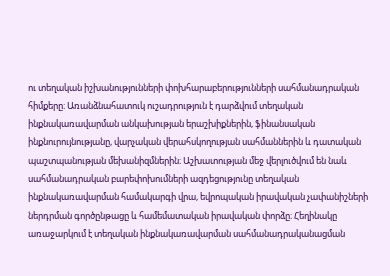ու տեղական իշխանությունների փոխհարաբերությունների սահմանադրական հիմքերը։ Առանձնահատուկ ուշադրություն է դարձվում տեղական ինքնակառավարման անկախության երաշխիքներին, ֆինանսական ինքնուրույնությանը, վարչական վերահսկողության սահմաններին և դատական պաշտպանության մեխանիզմներին։ Աշխատության մեջ վերլուծվում են նաև սահմանադրական բարեփոխումների ազդեցությունը տեղական ինքնակառավարման համակարգի վրա, եվրոպական իրավական չափանիշների ներդրման գործընթացը և համեմատական իրավական փորձը։ Հեղինակը առաջարկում է տեղական ինքնակառավարման սահմանադրականացման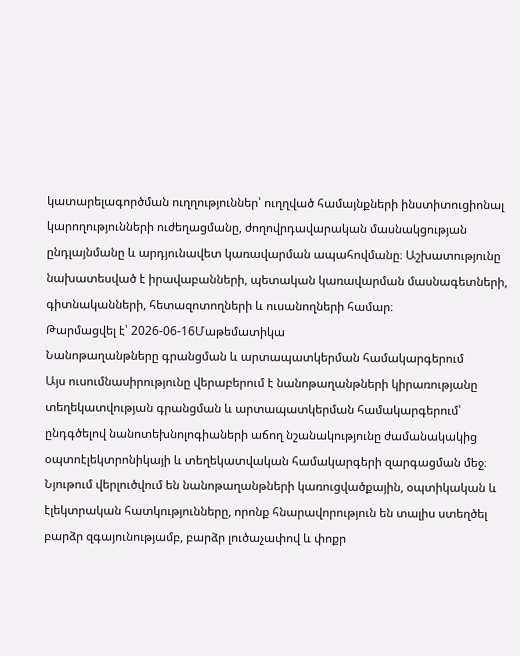կատարելագործման ուղղություններ՝ ուղղված համայնքների ինստիտուցիոնալ կարողությունների ուժեղացմանը, ժողովրդավարական մասնակցության ընդլայնմանը և արդյունավետ կառավարման ապահովմանը։ Աշխատությունը նախատեսված է իրավաբանների, պետական կառավարման մասնագետների, գիտնականների, հետազոտողների և ուսանողների համար։
Թարմացվել է՝ 2026-06-16Մաթեմատիկա
Նանոթաղանթները գրանցման և արտապատկերման համակարգերում
Այս ուսումնասիրությունը վերաբերում է նանոթաղանթների կիրառությանը տեղեկատվության գրանցման և արտապատկերման համակարգերում՝ ընդգծելով նանոտեխնոլոգիաների աճող նշանակությունը ժամանակակից օպտոէլեկտրոնիկայի և տեղեկատվական համակարգերի զարգացման մեջ։ Նյութում վերլուծվում են նանոթաղանթների կառուցվածքային, օպտիկական և էլեկտրական հատկությունները, որոնք հնարավորություն են տալիս ստեղծել բարձր զգայունությամբ, բարձր լուծաչափով և փոքր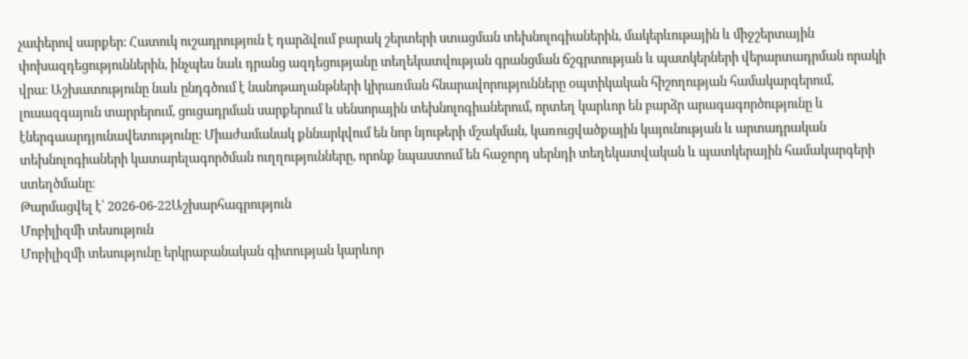չափերով սարքեր։ Հատուկ ուշադրություն է դարձվում բարակ շերտերի ստացման տեխնոլոգիաներին, մակերևութային և միջշերտային փոխազդեցություններին, ինչպես նաև դրանց ազդեցությանը տեղեկատվության գրանցման ճշգրտության և պատկերների վերարտադրման որակի վրա։ Աշխատությունը նաև ընդգծում է նանոթաղանթների կիրառման հնարավորությունները օպտիկական հիշողության համակարգերում, լուսազգայուն տարրերում, ցուցադրման սարքերում և սենսորային տեխնոլոգիաներում, որտեղ կարևոր են բարձր արագագործությունը և էներգաարդյունավետությունը։ Միաժամանակ քննարկվում են նոր նյութերի մշակման, կառուցվածքային կայունության և արտադրական տեխնոլոգիաների կատարելագործման ուղղությունները, որոնք նպաստում են հաջորդ սերնդի տեղեկատվական և պատկերային համակարգերի ստեղծմանը։
Թարմացվել է՝ 2026-06-22Աշխարհագրություն
Մոբիլիզմի տեսություն
Մոբիլիզմի տեսությունը երկրաբանական գիտության կարևոր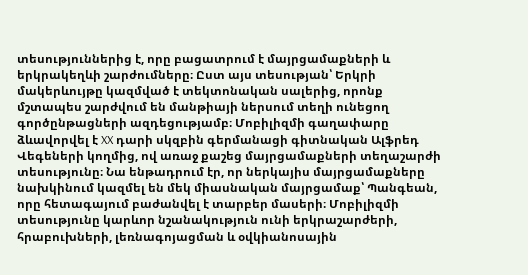տեսություններից է, որը բացատրում է մայրցամաքների և երկրակեղևի շարժումները։ Ըստ այս տեսության՝ Երկրի մակերևույթը կազմված է տեկտոնական սալերից, որոնք մշտապես շարժվում են մանթիայի ներսում տեղի ունեցող գործընթացների ազդեցությամբ։ Մոբիլիզմի գաղափարը ձևավորվել է XX դարի սկզբին գերմանացի գիտնական Ալֆրեդ Վեգեների կողմից, ով առաջ քաշեց մայրցամաքների տեղաշարժի տեսությունը։ Նա ենթադրում էր, որ ներկայիս մայրցամաքները նախկինում կազմել են մեկ միասնական մայրցամաք՝ Պանգեան, որը հետագայում բաժանվել է տարբեր մասերի։ Մոբիլիզմի տեսությունը կարևոր նշանակություն ունի երկրաշարժերի, հրաբուխների, լեռնագոյացման և օվկիանոսային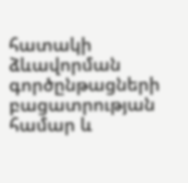հատակի ձևավորման գործընթացների բացատրության համար և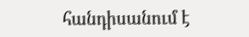հանդիսանում է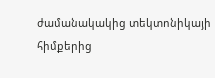ժամանակակից տեկտոնիկայի հիմքերից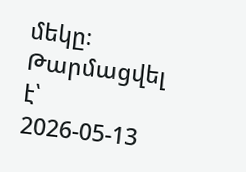մեկը։
Թարմացվել է՝ 2026-05-13